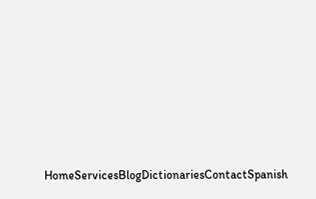HomeServicesBlogDictionariesContactSpanish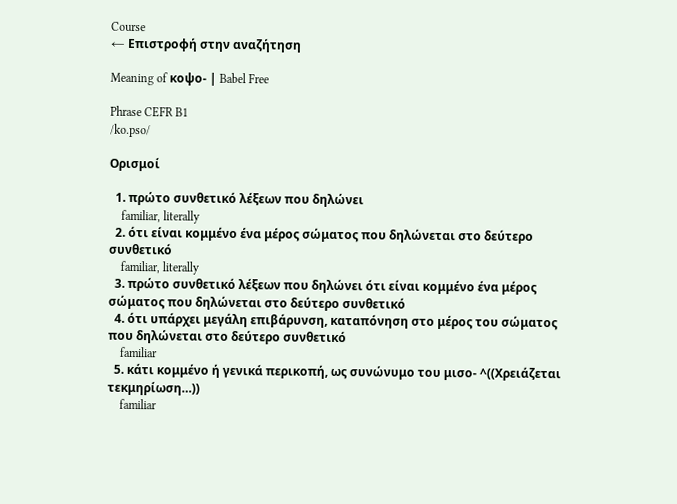Course
← Επιστροφή στην αναζήτηση

Meaning of κοψο- | Babel Free

Phrase CEFR B1
/ko.pso/

Ορισμοί

  1. πρώτο συνθετικό λέξεων που δηλώνει
    familiar, literally
  2. ότι είναι κομμένο ένα μέρος σώματος που δηλώνεται στο δεύτερο συνθετικό
    familiar, literally
  3. πρώτο συνθετικό λέξεων που δηλώνει ότι είναι κομμένο ένα μέρος σώματος που δηλώνεται στο δεύτερο συνθετικό
  4. ότι υπάρχει μεγάλη επιβάρυνση, καταπόνηση στο μέρος του σώματος που δηλώνεται στο δεύτερο συνθετικό
    familiar
  5. κάτι κομμένο ή γενικά περικοπή, ως συνώνυμο του μισο- ^((Χρειάζεται τεκμηρίωση…))
    familiar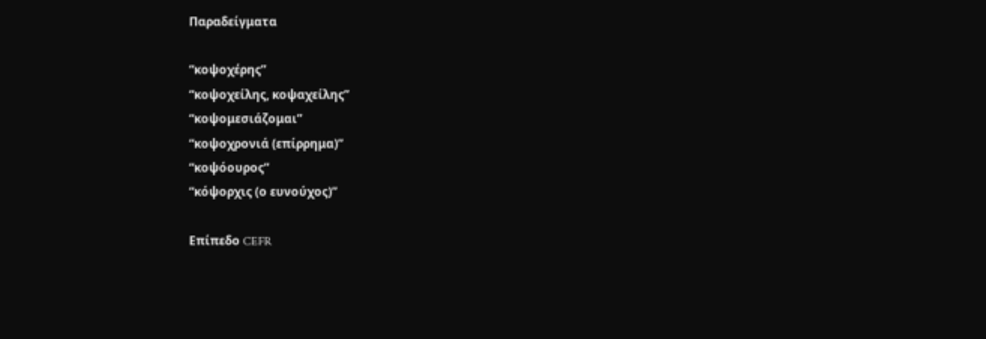Παραδείγματα

“κοψοχέρης”
“κοψοχείλης, κοψαχείλης”
“κοψομεσιάζομαι”
“κοψοχρονιά (επίρρημα)”
“κοψόουρος”
“κόψορχις (ο ευνούχος)”

Επίπεδο CEFR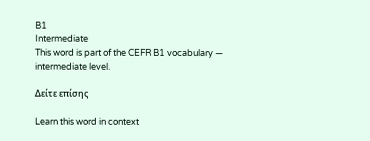B1
Intermediate
This word is part of the CEFR B1 vocabulary — intermediate level.

Δείτε επίσης

Learn this word in context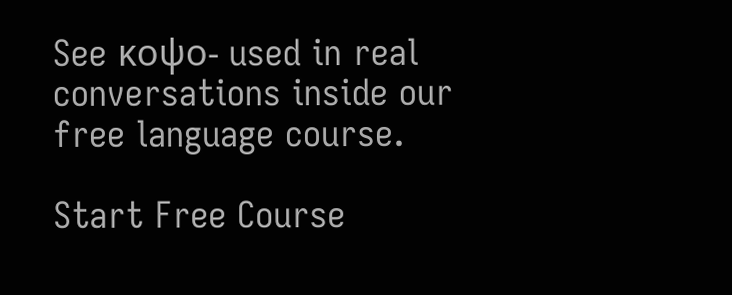See κοψο- used in real conversations inside our free language course.

Start Free Course